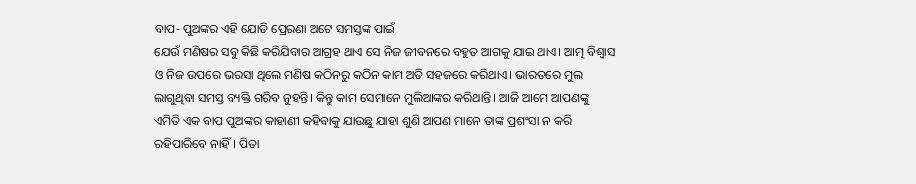ବାପ- ପୁଅଙ୍କର ଏହି ଯୋଡି ପ୍ରେରଣା ଅଟେ ସମସ୍ତଙ୍କ ପାଇଁ
ଯେଉଁ ମଣିଷର ସବୁ କିଛି କରିଯିବାର ଆଗ୍ରହ ଥାଏ ସେ ନିଜ ଜୀବନରେ ବହୁତ ଆଗକୁ ଯାଇ ଥାଏ। ଆତ୍ମ ବିଶ୍ଵାସ ଓ ନିଜ ଉପରେ ଭରସା ଥିଲେ ମଣିଷ କଠିନରୁ କଠିନ କାମ ଅତି ସହଜରେ କରିଥାଏ। ଭାରତରେ ମୁଲ ଲାଗୁଥିବା ସମସ୍ତ ବ୍ୟକ୍ତି ଗରିବ ନୁହନ୍ତି। କିନ୍ତୁ କାମ ସେମାନେ ମୁଲିଆଙ୍କର କରିଥାନ୍ତି। ଆଜି ଆମେ ଆପଣଙ୍କୁ ଏମିତି ଏକ ବାପ ପୁଅଙ୍କର କାହାଣୀ କହିବାକୁ ଯାଉଛୁ ଯାହା ଶୁଣି ଆପଣ ମାନେ ତାଙ୍କ ପ୍ରଶଂସା ନ କରି ରହିପାରିବେ ନାହିଁ। ପିତା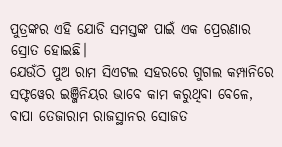ପୁତ୍ରଙ୍କର ଏହି ଯୋଡି ସମସ୍ତଙ୍କ ପାଇଁ ଏକ ପ୍ରେରଣାର ସ୍ରୋତ ହୋଇଛି।
ଯେଉଁଠି ପୁଅ ରାମ ସିଏଟଲ ସହରରେ ଗୁଗଲ କମ୍ପାନିରେ ସଫ୍ଟୱେର ଇଞ୍ଜିନିୟର ଭାବେ କାମ କରୁଥିବା ବେଳେ, ବାପା ତେଜାରାମ ରାଜସ୍ଥାନର ସୋଜତ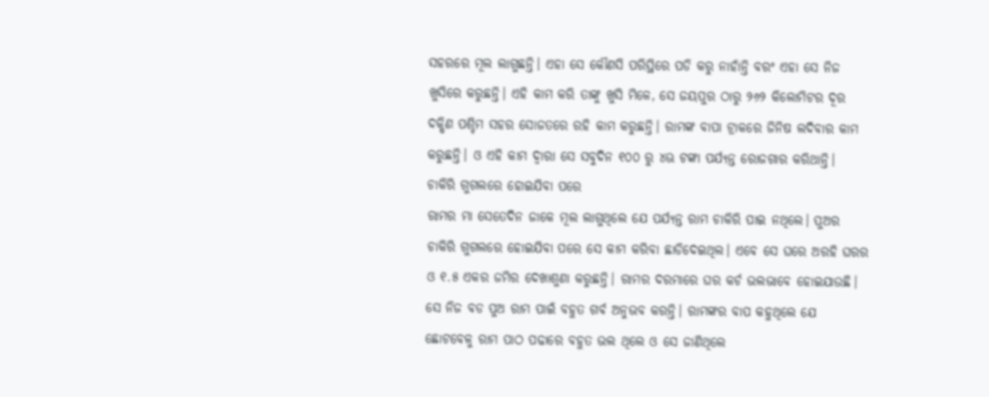ସହରରେ ମୂଲ ଲାଗୁଛନ୍ତି। ଏହା ସେ କୌଣସି ପରିସ୍ଥିରେ ପଡି କରୁ ନାହାଁନ୍ତି ବରଂ ଏହା ସେ ନିଜ ଖୁସିରେ କରୁଛନ୍ତି। ଏହି କାମ କରି ତାଙ୍କୁ ଖୁସି ମିଳେ, ସେ ଜୟପୁର ଠାରୁ ୨୬୨ କିଲୋମିଟର ଦୂର ଦକ୍ଷିଣ ପଶ୍ଚିମ ସହର ସୋଜତରେ ରହି କାମ କରୁଛନ୍ତି। ରାମଙ୍କ ବାପା ଟ୍ରାକରେ ଜିନିଷ ଲଦିବାର କାମ କରୁଛନ୍ତି। ଓ ଏହି କାମ ଦ୍ଵାରା ସେ ସବୁଦିନ ୧୦୦ ରୁ ୪ଊ ଟଙ୍କା ପର୍ଯ୍ୟନ୍ତ ରୋଜଗାର କରିଥାନ୍ତି।
ଚାକିରି ଗୁଗଲରେ ହୋଇଯିବା ପରେ
ରାମର ମା ସେତେଦିନ ଜାକେ ମୂଲ ଲାଗୁଥିଲେ ଯେ ପର୍ଯ୍ୟନ୍ତ ରାମ ଚାକିରି ପାଇ ନଥିଲେ। ପୁଅର ଚାକିରି ଗୁଗଲରେ ହୋଇଯିବା ପରେ ସେ କାମ କରିବା ଛାଡିଦେଇଥିଲ। ଏବେ ସେ ଘରେ ଅରହି ଘରର ଓ ୧.୫ ଏକର ଜମିର ଦେଖାଶୁଣା କରୁଛନ୍ତି। ରାମର ଦରମାରେ ଘର କର୍ଚ ଭଲଭାବେ ହୋଇଯାଉଛି। ସେ ନିଜ ବଡ ପୁଅ ରାମ ପାଇଁ ବହୁତ ଗର୍ବ ଅନୁଭବ କରନ୍ତି। ରାମଙ୍କର ବାପ କହୁଥିଲେ ଯେ ଛୋଟବେଳୁ ରାମ ପାଠ ପଢାରେ ବହୁତ ଭଲ ଥିଲେ ଓ ସେ ଜାଣିଥିଲେ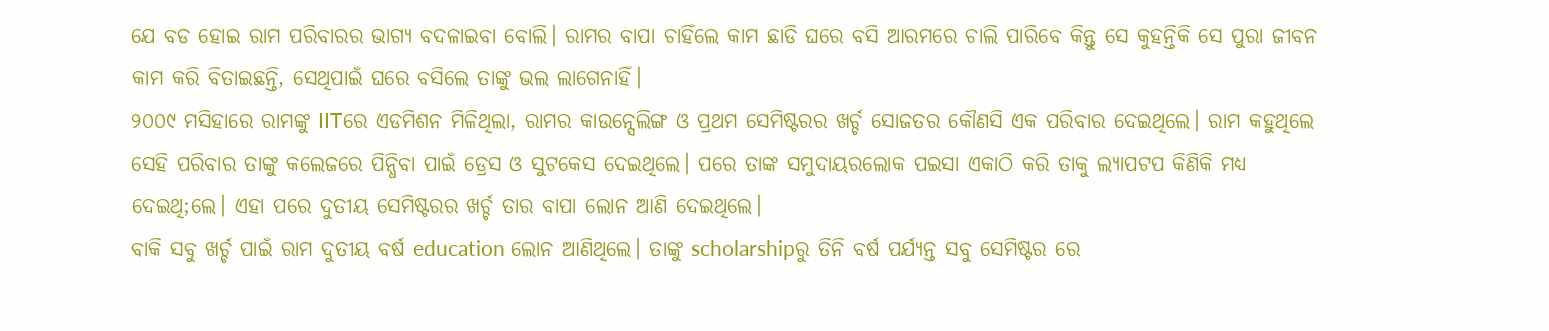ଯେ ବଡ ହୋଇ ରାମ ପରିବାରର ଭାଗ୍ୟ ବଦଳାଇବା ବୋଲି। ରାମର ବାପା ଚାହିଁଲେ କାମ ଛାଡି ଘରେ ବସି ଆରମରେ ଚାଲି ପାରିବେ କିନ୍ତୁ ସେ କୁହନ୍ତିକି ସେ ପୁରା ଜୀବନ କାମ କରି ବିତାଇଛନ୍ତି, ସେଥିପାଇଁ ଘରେ ବସିଲେ ତାଙ୍କୁ ଭଲ ଲାଗେନାହିଁ।
୨୦୦୯ ମସିହାରେ ରାମଙ୍କୁ IITରେ ଏଡମିଶନ ମିଳିଥିଲା, ରାମର କାଉନ୍ସେଲିଙ୍ଗ ଓ ପ୍ରଥମ ସେମିଷ୍ଟରର ଖର୍ଚ୍ଚ ସୋଜତର କୌଣସି ଏକ ପରିବାର ଦେଇଥିଲେ। ରାମ କହୁଥିଲେ ସେହି ପରିବାର ତାଙ୍କୁ କଲେଜରେ ପିନ୍ଧିବା ପାଇଁ ଡ୍ରେସ ଓ ସୁଟକେସ ଦେଇଥିଲେ। ପରେ ତାଙ୍କ ସମୁଦାୟରଲୋକ ପଇସା ଏକାଠି କରି ତାକୁ ଲ୍ଯାପଟପ କିଣିକି ମଧ୍ୟ ଦେଇଥି;ଲେ। ଏହା ପରେ ଦୁତୀୟ ସେମିଷ୍ଟରର ଖର୍ଚ୍ଚ ତାର ବାପା ଲୋନ ଆଣି ଦେଇଥିଲେ।
ବାକି ସବୁ ଖର୍ଚ୍ଚ ପାଇଁ ରାମ ଦୁତୀୟ ବର୍ଷ education ଲୋନ ଆଣିଥିଲେ। ତାଙ୍କୁ scholarshipରୁ ତିନି ବର୍ଷ ପର୍ଯ୍ୟନ୍ତ ସବୁ ସେମିଷ୍ଟର ରେ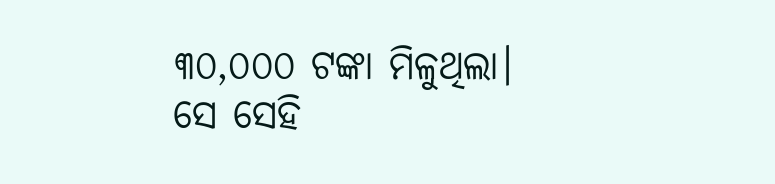୩୦,୦୦୦ ଟଙ୍କା ମିଳୁଥିଲା। ସେ ସେହି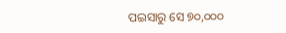ପଇସାରୁ ସେ ୭୦,୦୦୦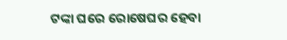ଟଙ୍କା ଘରେ ରୋଷେଘର ହେବା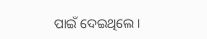ପାଇଁ ଦେଇଥିଲେ।